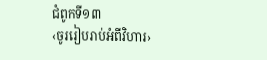ជំពូកទី១៣
‹ចូររៀបរាប់អំពីវិហារ›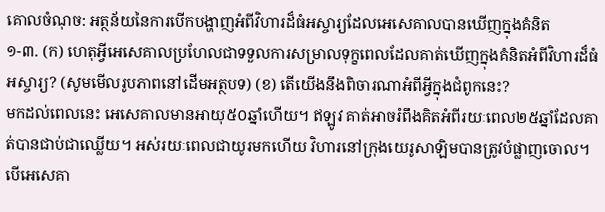គោលចំណុច: អត្ថន័យនៃការបើកបង្ហាញអំពីវិហារដ៏ធំអស្ចារ្យដែលអេសេគាលបានឃើញក្នុងគំនិត
១-៣. (ក) ហេតុអ្វីអេសេគាលប្រហែលជាទទួលការសម្រាលទុក្ខពេលដែលគាត់ឃើញក្នុងគំនិតអំពីវិហារដ៏ធំអស្ចារ្យ? (សូមមើលរូបភាពនៅដើមអត្ថបទ) (ខ) តើយើងនឹងពិចារណាអំពីអ្វីក្នុងជំពូកនេះ?
មកដល់ពេលនេះ អេសេគាលមានអាយុ៥០ឆ្នាំហើយ។ ឥឡូវ គាត់អាចរំពឹងគិតអំពីរយៈពេល២៥ឆ្នាំដែលគាត់បានជាប់ជាឈ្លើយ។ អស់រយៈពេលជាយូរមកហើយ វិហារនៅក្រុងយេរូសាឡិមបានត្រូវបំផ្លាញចោល។ បើអេសេគា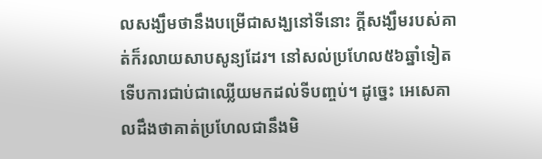លសង្ឃឹមថានឹងបម្រើជាសង្ឃនៅទីនោះ ក្ដីសង្ឃឹមរបស់គាត់ក៏រលាយសាបសូន្យដែរ។ នៅសល់ប្រហែល៥៦ឆ្នាំទៀត ទើបការជាប់ជាឈ្លើយមកដល់ទីបញ្ចប់។ ដូច្នេះ អេសេគាលដឹងថាគាត់ប្រហែលជានឹងមិ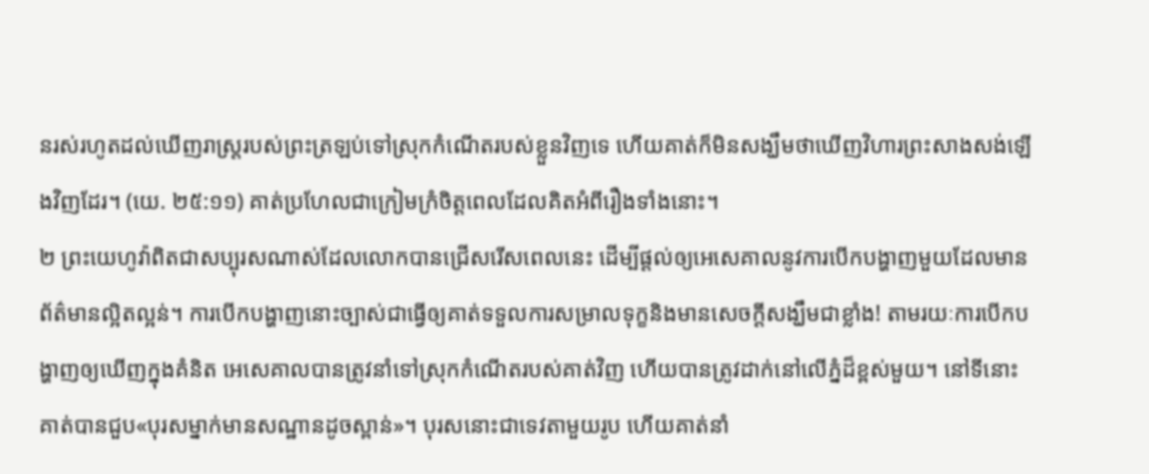នរស់រហូតដល់ឃើញរាស្ត្ររបស់ព្រះត្រឡប់ទៅស្រុកកំណើតរបស់ខ្លួនវិញទេ ហើយគាត់ក៏មិនសង្ឃឹមថាឃើញវិហារព្រះសាងសង់ឡើងវិញដែរ។ (យេ. ២៥:១១) គាត់ប្រហែលជាក្រៀមក្រំចិត្តពេលដែលគិតអំពីរឿងទាំងនោះ។
២ ព្រះយេហូវ៉ាពិតជាសប្បុរសណាស់ដែលលោកបានជ្រើសរើសពេលនេះ ដើម្បីផ្ដល់ឲ្យអេសេគាលនូវការបើកបង្ហាញមួយដែលមានព័ត៌មានល្អិតល្អន់។ ការបើកបង្ហាញនោះច្បាស់ជាធ្វើឲ្យគាត់ទទួលការសម្រាលទុក្ខនិងមានសេចក្ដីសង្ឃឹមជាខ្លាំង! តាមរយៈការបើកបង្ហាញឲ្យឃើញក្នុងគំនិត អេសេគាលបានត្រូវនាំទៅស្រុកកំណើតរបស់គាត់វិញ ហើយបានត្រូវដាក់នៅលើភ្នំដ៏ខ្ពស់មួយ។ នៅទីនោះ គាត់បានជួប«បុរសម្នាក់មានសណ្ឋានដូចស្ពាន់»។ បុរសនោះជាទេវតាមួយរូប ហើយគាត់នាំ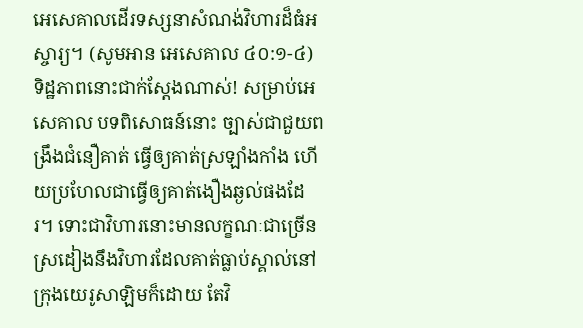អេសេគាលដើរទស្សនាសំណង់វិហារដ៏ធំអស្ចារ្យ។ (សូមអាន អេសេគាល ៤០:១-៤) ទិដ្ឋភាពនោះជាក់ស្ដែងណាស់! សម្រាប់អេសេគាល បទពិសោធន៍នោះ ច្បាស់ជាជួយពង្រឹងជំនឿគាត់ ធ្វើឲ្យគាត់ស្រឡាំងកាំង ហើយប្រហែលជាធ្វើឲ្យគាត់ងឿងឆ្ងល់ផងដែរ។ ទោះជាវិហារនោះមានលក្ខណៈជាច្រើនស្រដៀងនឹងវិហារដែលគាត់ធ្លាប់ស្គាល់នៅក្រុងយេរូសាឡិមក៏ដោយ តែវិ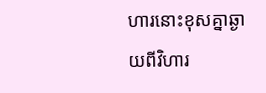ហារនោះខុសគ្នាឆ្ងាយពីវិហារ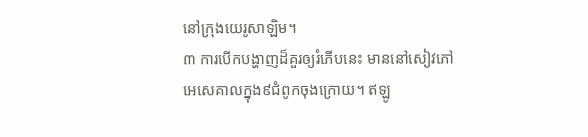នៅក្រុងយេរូសាឡិម។
៣ ការបើកបង្ហាញដ៏គួរឲ្យរំភើបនេះ មាននៅសៀវភៅអេសេគាលក្នុង៩ជំពូកចុងក្រោយ។ ឥឡូ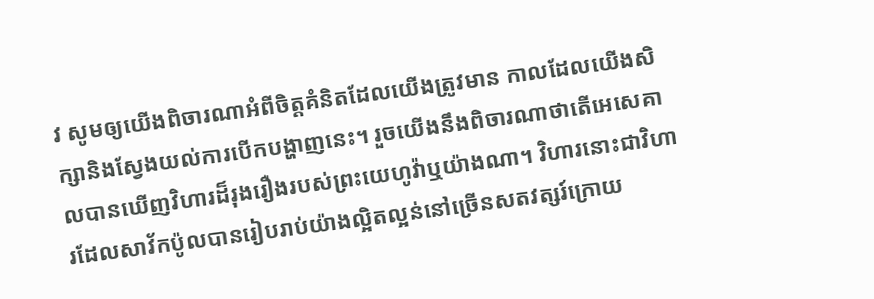វ សូមឲ្យយើងពិចារណាអំពីចិត្តគំនិតដែលយើងត្រូវមាន កាលដែលយើងសិក្សានិងស្វែងយល់ការបើកបង្ហាញនេះ។ រួចយើងនឹងពិចារណាថាតើអេសេគាលបានឃើញវិហារដ៏រុងរឿងរបស់ព្រះយេហូវ៉ាឬយ៉ាងណា។ វិហារនោះជាវិហារដែលសាវ័កប៉ូលបានរៀបរាប់យ៉ាងល្អិតល្អន់នៅច្រើនសតវត្សរ៍ក្រោយ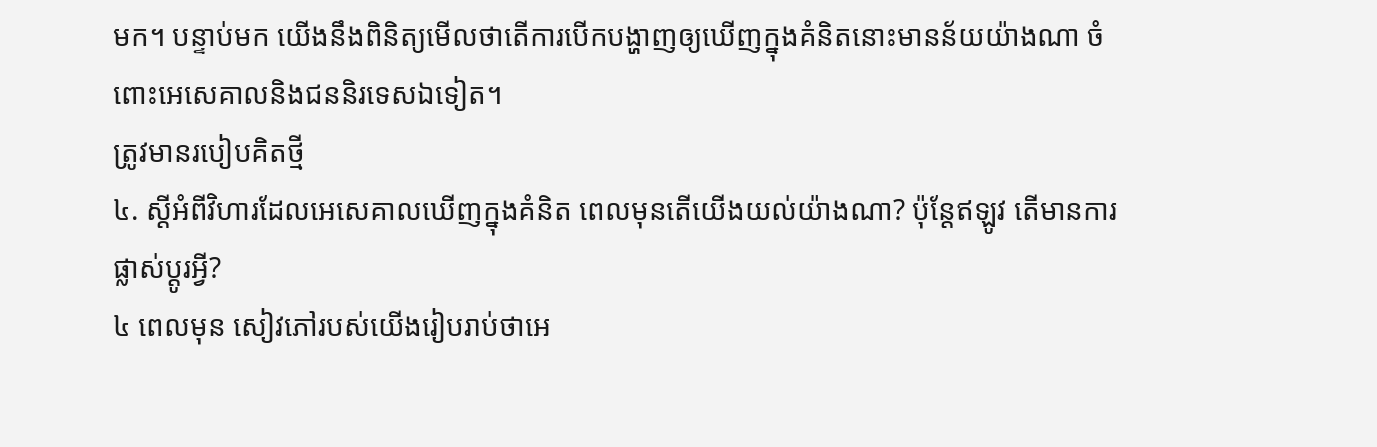មក។ បន្ទាប់មក យើងនឹងពិនិត្យមើលថាតើការបើកបង្ហាញឲ្យឃើញក្នុងគំនិតនោះមានន័យយ៉ាងណា ចំពោះអេសេគាលនិងជននិរទេសឯទៀត។
ត្រូវមានរបៀបគិតថ្មី
៤. ស្ដីអំពីវិហារដែលអេសេគាលឃើញក្នុងគំនិត ពេលមុនតើយើងយល់យ៉ាងណា? ប៉ុន្តែឥឡូវ តើមានការផ្លាស់ប្ដូរអ្វី?
៤ ពេលមុន សៀវភៅរបស់យើងរៀបរាប់ថាអេ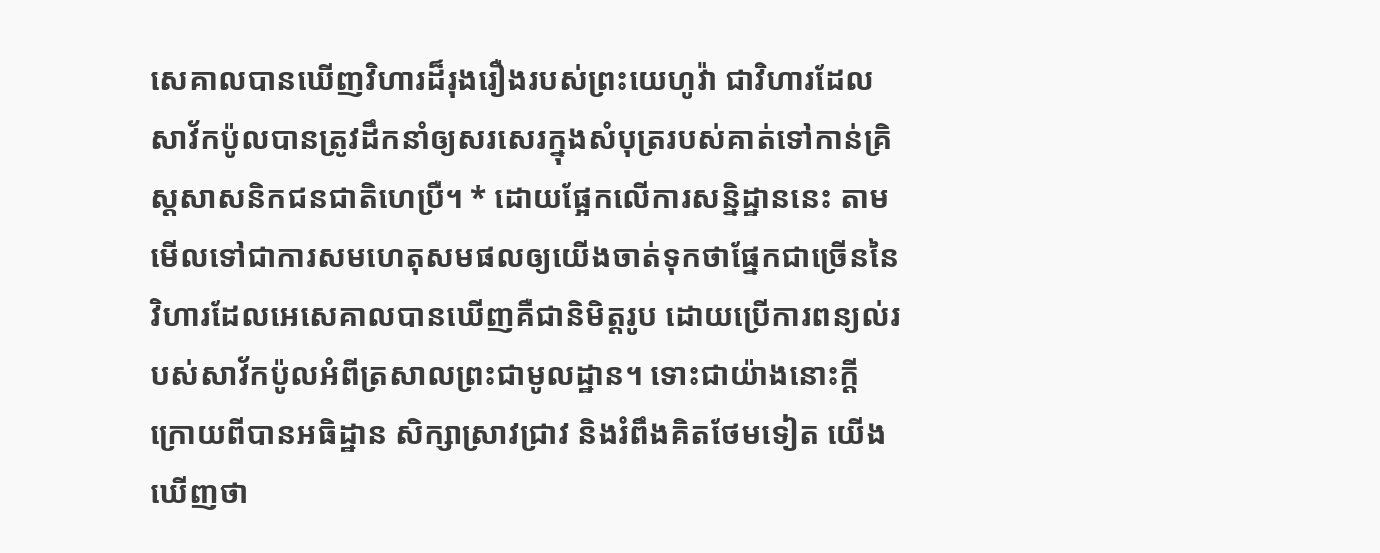សេគាលបានឃើញវិហារដ៏រុងរឿងរបស់ព្រះយេហូវ៉ា ជាវិហារដែលសាវ័កប៉ូលបានត្រូវដឹកនាំឲ្យសរសេរក្នុងសំបុត្ររបស់គាត់ទៅកាន់គ្រិស្តសាសនិកជនជាតិហេប្រឺ។ * ដោយផ្អែកលើការសន្និដ្ឋាននេះ តាមមើលទៅជាការសមហេតុសមផលឲ្យយើងចាត់ទុកថាផ្នែកជាច្រើននៃវិហារដែលអេសេគាលបានឃើញគឺជានិមិត្តរូប ដោយប្រើការពន្យល់របស់សាវ័កប៉ូលអំពីត្រសាលព្រះជាមូលដ្ឋាន។ ទោះជាយ៉ាងនោះក្ដី ក្រោយពីបានអធិដ្ឋាន សិក្សាស្រាវជ្រាវ និងរំពឹងគិតថែមទៀត យើងឃើញថា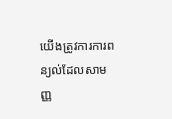យើងត្រូវការការពន្យល់ដែលសាមញ្ញ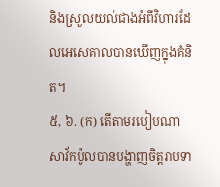និងស្រួលយល់ជាងអំពីវិហារដែលអេសេគាលបានឃើញក្នុងគំនិត។
៥, ៦. (ក) តើតាមរបៀបណាសាវ័កប៉ូលបានបង្ហាញចិត្តរាបទា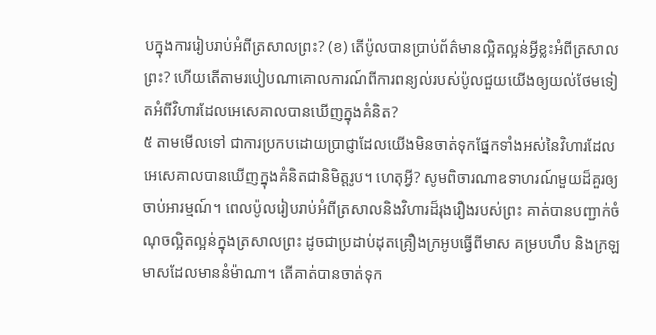បក្នុងការរៀបរាប់អំពីត្រសាលព្រះ? (ខ) តើប៉ូលបានប្រាប់ព័ត៌មានល្អិតល្អន់អ្វីខ្លះអំពីត្រសាលព្រះ? ហើយតើតាមរបៀបណាគោលការណ៍ពីការពន្យល់របស់ប៉ូលជួយយើងឲ្យយល់ថែមទៀតអំពីវិហារដែលអេសេគាលបានឃើញក្នុងគំនិត?
៥ តាមមើលទៅ ជាការប្រកបដោយប្រាជ្ញាដែលយើងមិនចាត់ទុកផ្នែកទាំងអស់នៃវិហារដែលអេសេគាលបានឃើញក្នុងគំនិតជានិមិត្តរូប។ ហេតុអ្វី? សូមពិចារណាឧទាហរណ៍មួយដ៏គួរឲ្យចាប់អារម្មណ៍។ ពេលប៉ូលរៀបរាប់អំពីត្រសាលនិងវិហារដ៏រុងរឿងរបស់ព្រះ គាត់បានបញ្ជាក់ចំណុចល្អិតល្អន់ក្នុងត្រសាលព្រះ ដូចជាប្រដាប់ដុតគ្រឿងក្រអូបធ្វើពីមាស គម្របហឹប និងក្រឡមាសដែលមាននំម៉ាណា។ តើគាត់បានចាត់ទុក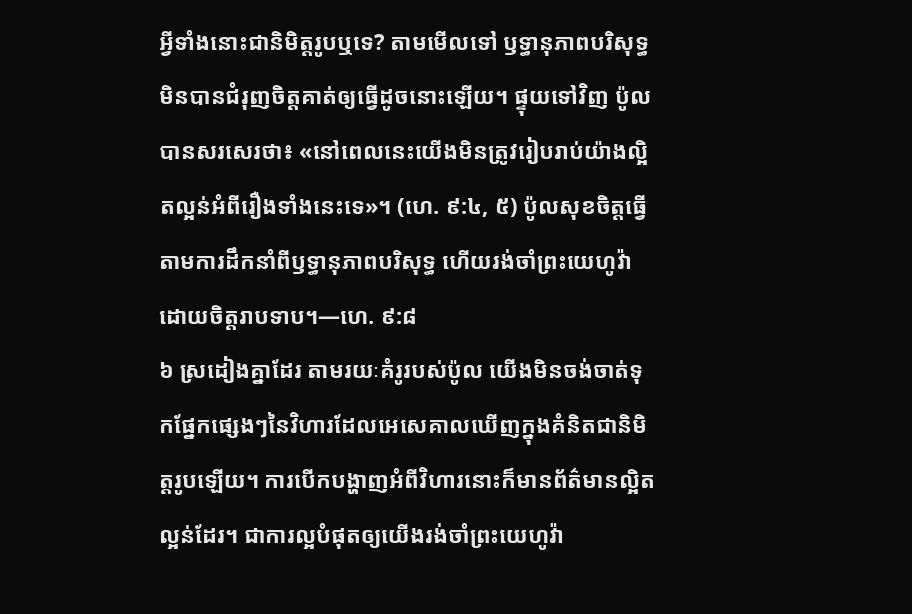អ្វីទាំងនោះជានិមិត្តរូបឬទេ? តាមមើលទៅ ឫទ្ធានុភាពបរិសុទ្ធមិនបានជំរុញចិត្តគាត់ឲ្យធ្វើដូចនោះឡើយ។ ផ្ទុយទៅវិញ ប៉ូលបានសរសេរថា៖ «នៅពេលនេះយើងមិនត្រូវរៀបរាប់យ៉ាងល្អិតល្អន់អំពីរឿងទាំងនេះទេ»។ (ហេ. ៩:៤, ៥) ប៉ូលសុខចិត្តធ្វើតាមការដឹកនាំពីឫទ្ធានុភាពបរិសុទ្ធ ហើយរង់ចាំព្រះយេហូវ៉ាដោយចិត្តរាបទាប។—ហេ. ៩:៨
៦ ស្រដៀងគ្នាដែរ តាមរយៈគំរូរបស់ប៉ូល យើងមិនចង់ចាត់ទុកផ្នែកផ្សេងៗនៃវិហារដែលអេសេគាលឃើញក្នុងគំនិតជានិមិត្តរូបឡើយ។ ការបើកបង្ហាញអំពីវិហារនោះក៏មានព័ត៌មានល្អិតល្អន់ដែរ។ ជាការល្អបំផុតឲ្យយើងរង់ចាំព្រះយេហូវ៉ា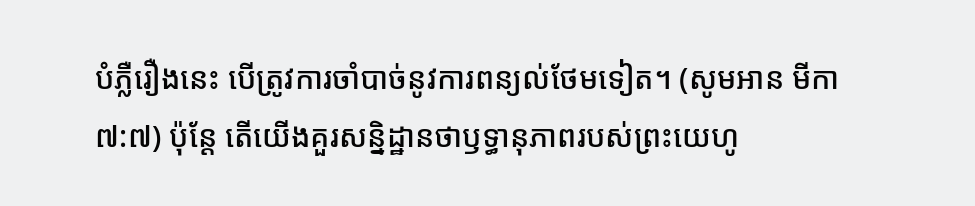បំភ្លឺរឿងនេះ បើត្រូវការចាំបាច់នូវការពន្យល់ថែមទៀត។ (សូមអាន មីកា ៧:៧) ប៉ុន្តែ តើយើងគួរសន្និដ្ឋានថាឫទ្ធានុភាពរបស់ព្រះយេហូ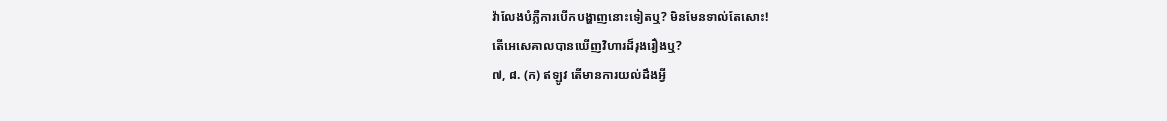វ៉ាលែងបំភ្លឺការបើកបង្ហាញនោះទៀតឬ? មិនមែនទាល់តែសោះ!
តើអេសេគាលបានឃើញវិហារដ៏រុងរឿងឬ?
៧, ៨. (ក) ឥឡូវ តើមានការយល់ដឹងអ្វី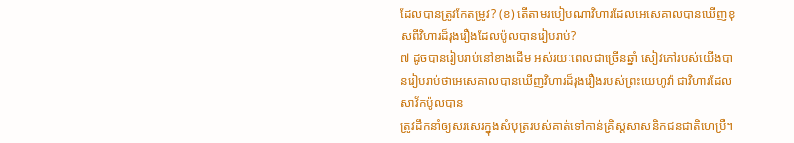ដែលបានត្រូវកែតម្រូវ? (ខ) តើតាមរបៀបណាវិហារដែលអេសេគាលបានឃើញខុសពីវិហារដ៏រុងរឿងដែលប៉ូលបានរៀបរាប់?
៧ ដូចបានរៀបរាប់នៅខាងដើម អស់រយៈពេលជាច្រើនឆ្នាំ សៀវភៅរបស់យើងបានរៀបរាប់ថាអេសេគាលបានឃើញវិហារដ៏រុងរឿងរបស់ព្រះយេហូវ៉ា ជាវិហារដែលសាវ័កប៉ូលបាន
ត្រូវដឹកនាំឲ្យសរសេរក្នុងសំបុត្ររបស់គាត់ទៅកាន់គ្រិស្តសាសនិកជនជាតិហេប្រឺ។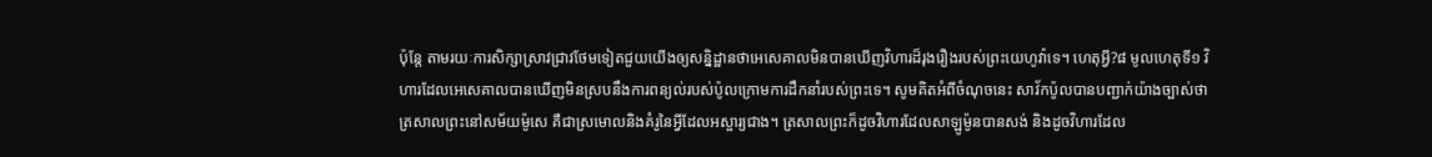ប៉ុន្តែ តាមរយៈការសិក្សាស្រាវជ្រាវថែមទៀតជួយយើងឲ្យសន្និដ្ឋានថាអេសេគាលមិនបានឃើញវិហារដ៏រុងរឿងរបស់ព្រះយេហូវ៉ាទេ។ ហេតុអ្វី?៨ មូលហេតុទី១ វិហារដែលអេសេគាលបានឃើញមិនស្របនឹងការពន្យល់របស់ប៉ូលក្រោមការដឹកនាំរបស់ព្រះទេ។ សូមគិតអំពីចំណុចនេះ សាវ័កប៉ូលបានបញ្ជាក់យ៉ាងច្បាស់ថាត្រសាលព្រះនៅសម័យម៉ូសេ គឺជាស្រមោលនិងគំរូនៃអ្វីដែលអស្ចារ្យជាង។ ត្រសាលព្រះក៏ដូចវិហារដែលសាឡូម៉ូនបានសង់ និងដូចវិហារដែល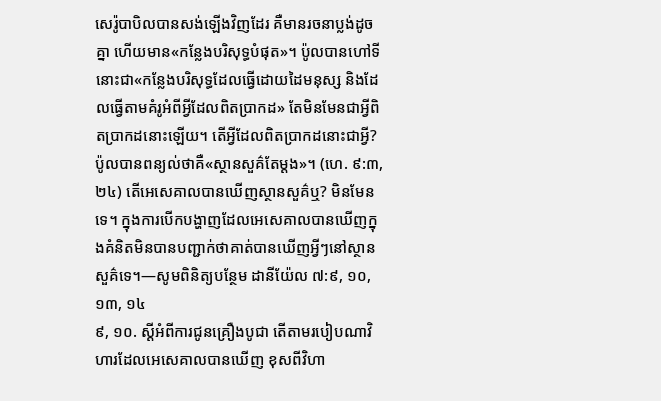សេរ៉ូបាបិលបានសង់ឡើងវិញដែរ គឺមានរចនាប្លង់ដូចគ្នា ហើយមាន«កន្លែងបរិសុទ្ធបំផុត»។ ប៉ូលបានហៅទីនោះជា«កន្លែងបរិសុទ្ធដែលធ្វើដោយដៃមនុស្ស និងដែលធ្វើតាមគំរូអំពីអ្វីដែលពិតប្រាកដ» តែមិនមែនជាអ្វីពិតប្រាកដនោះឡើយ។ តើអ្វីដែលពិតប្រាកដនោះជាអ្វី? ប៉ូលបានពន្យល់ថាគឺ«ស្ថានសួគ៌តែម្ដង»។ (ហេ. ៩:៣, ២៤) តើអេសេគាលបានឃើញស្ថានសួគ៌ឬ? មិនមែនទេ។ ក្នុងការបើកបង្ហាញដែលអេសេគាលបានឃើញក្នុងគំនិតមិនបានបញ្ជាក់ថាគាត់បានឃើញអ្វីៗនៅស្ថានសួគ៌ទេ។—សូមពិនិត្យបន្ថែម ដានីយ៉ែល ៧:៩, ១០, ១៣, ១៤
៩, ១០. ស្ដីអំពីការជូនគ្រឿងបូជា តើតាមរបៀបណាវិហារដែលអេសេគាលបានឃើញ ខុសពីវិហា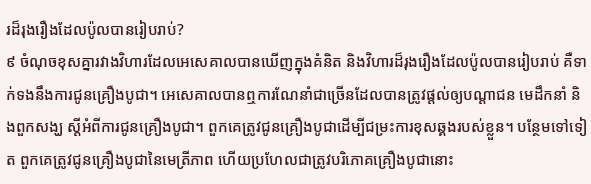រដ៏រុងរឿងដែលប៉ូលបានរៀបរាប់?
៩ ចំណុចខុសគ្នារវាងវិហារដែលអេសេគាលបានឃើញក្នុងគំនិត និងវិហារដ៏រុងរឿងដែលប៉ូលបានរៀបរាប់ គឺទាក់ទងនឹងការជូនគ្រឿងបូជា។ អេសេគាលបានឮការណែនាំជាច្រើនដែលបានត្រូវផ្ដល់ឲ្យបណ្ដាជន មេដឹកនាំ និងពួកសង្ឃ ស្ដីអំពីការជូនគ្រឿងបូជា។ ពួកគេត្រូវជូនគ្រឿងបូជាដើម្បីជម្រះការខុសឆ្គងរបស់ខ្លួន។ បន្ថែមទៅទៀត ពួកគេត្រូវជូនគ្រឿងបូជានៃមេត្រីភាព ហើយប្រហែលជាត្រូវបរិភោគគ្រឿងបូជានោះ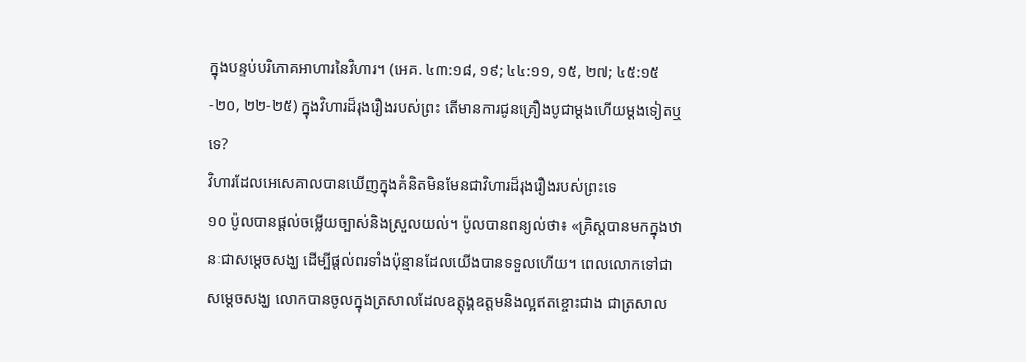ក្នុងបន្ទប់បរិភោគអាហារនៃវិហារ។ (អេគ. ៤៣:១៨, ១៩; ៤៤:១១, ១៥, ២៧; ៤៥:១៥-២០, ២២-២៥) ក្នុងវិហារដ៏រុងរឿងរបស់ព្រះ តើមានការជូនគ្រឿងបូជាម្ដងហើយម្ដងទៀតឬទេ?
វិហារដែលអេសេគាលបានឃើញក្នុងគំនិតមិនមែនជាវិហារដ៏រុងរឿងរបស់ព្រះទេ
១០ ប៉ូលបានផ្ដល់ចម្លើយច្បាស់និងស្រួលយល់។ ប៉ូលបានពន្យល់ថា៖ «គ្រិស្តបានមកក្នុងឋានៈជាសម្ដេចសង្ឃ ដើម្បីផ្ដល់ពរទាំងប៉ុន្មានដែលយើងបានទទួលហើយ។ ពេលលោកទៅជាសម្ដេចសង្ឃ លោកបានចូលក្នុងត្រសាលដែលឧត្ដុង្គឧត្ដមនិងល្អឥតខ្ចោះជាង ជាត្រសាល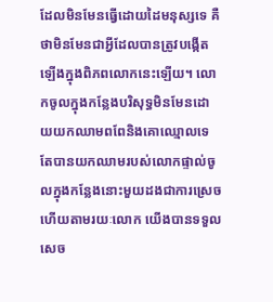ដែលមិនមែនធ្វើដោយដៃមនុស្សទេ គឺថាមិនមែនជាអ្វីដែលបានត្រូវបង្កើតឡើងក្នុងពិភពលោកនេះឡើយ។ លោកចូលក្នុងកន្លែងបរិសុទ្ធមិនមែនដោយយកឈាមពពែនិងគោឈ្មោលទេ តែបានយកឈាមរបស់លោកផ្ទាល់ចូលក្នុងកន្លែងនោះមួយដងជាការស្រេច ហើយតាមរយៈលោក យើងបានទទួលសេច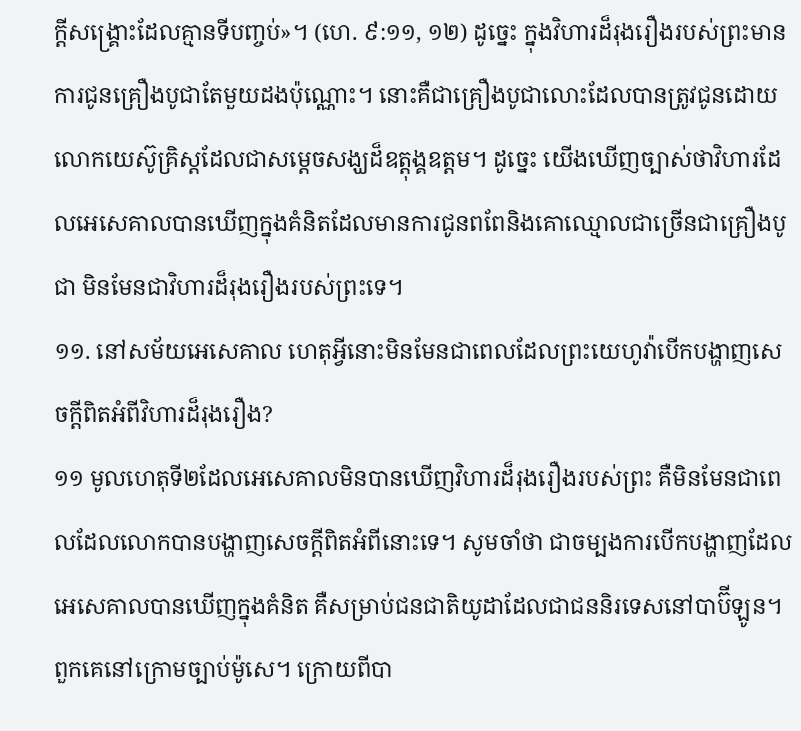ក្ដីសង្គ្រោះដែលគ្មានទីបញ្ចប់»។ (ហេ. ៩:១១, ១២) ដូច្នេះ ក្នុងវិហារដ៏រុងរឿងរបស់ព្រះមានការជូនគ្រឿងបូជាតែមួយដងប៉ុណ្ណោះ។ នោះគឺជាគ្រឿងបូជាលោះដែលបានត្រូវជូនដោយលោកយេស៊ូគ្រិស្តដែលជាសម្ដេចសង្ឃដ៏ឧត្ដុង្គឧត្ដម។ ដូច្នេះ យើងឃើញច្បាស់ថាវិហារដែលអេសេគាលបានឃើញក្នុងគំនិតដែលមានការជូនពពែនិងគោឈ្មោលជាច្រើនជាគ្រឿងបូជា មិនមែនជាវិហារដ៏រុងរឿងរបស់ព្រះទេ។
១១. នៅសម័យអេសេគាល ហេតុអ្វីនោះមិនមែនជាពេលដែលព្រះយេហូវ៉ាបើកបង្ហាញសេចក្ដីពិតអំពីវិហារដ៏រុងរឿង?
១១ មូលហេតុទី២ដែលអេសេគាលមិនបានឃើញវិហារដ៏រុងរឿងរបស់ព្រះ គឺមិនមែនជាពេលដែលលោកបានបង្ហាញសេចក្ដីពិតអំពីនោះទេ។ សូមចាំថា ជាចម្បងការបើកបង្ហាញដែលអេសេគាលបានឃើញក្នុងគំនិត គឺសម្រាប់ជនជាតិយូដាដែលជាជននិរទេសនៅបាប៊ីឡូន។ ពួកគេនៅក្រោមច្បាប់ម៉ូសេ។ ក្រោយពីបា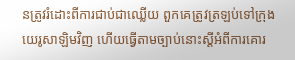នត្រូវរំដោះពីការជាប់ជាឈ្លើយ ពួកគេត្រូវត្រឡប់ទៅក្រុងយេរូសាឡិមវិញ ហើយធ្វើតាមច្បាប់នោះស្ដីអំពីការគោរ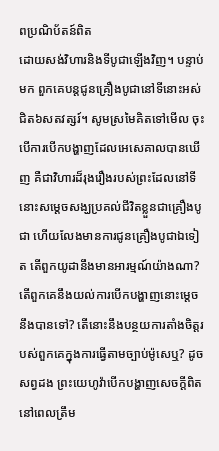ពប្រណិប័តន៍ពិត
ដោយសង់វិហារនិងទីបូជាឡើងវិញ។ បន្ទាប់មក ពួកគេបន្តជូនគ្រឿងបូជានៅទីនោះអស់ជិត៦សតវត្សរ៍។ សូមស្រមៃគិតទៅមើល ចុះបើការបើកបង្ហាញដែលអេសេគាលបានឃើញ គឺជាវិហារដ៏រុងរឿងរបស់ព្រះដែលនៅទីនោះសម្ដេចសង្ឃប្រគល់ជីវិតខ្លួនជាគ្រឿងបូជា ហើយលែងមានការជូនគ្រឿងបូជាឯទៀត តើពួកយូដានឹងមានអារម្មណ៍យ៉ាងណា? តើពួកគេនឹងយល់ការបើកបង្ហាញនោះម្ដេចនឹងបានទៅ? តើនោះនឹងបន្ថយការតាំងចិត្តរបស់ពួកគេក្នុងការធ្វើតាមច្បាប់ម៉ូសេឬ? ដូចសព្វដង ព្រះយេហូវ៉ាបើកបង្ហាញសេចក្ដីពិតនៅពេលត្រឹម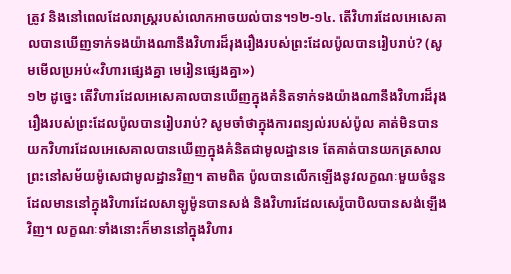ត្រូវ និងនៅពេលដែលរាស្ត្ររបស់លោកអាចយល់បាន។១២-១៤. តើវិហារដែលអេសេគាលបានឃើញទាក់ទងយ៉ាងណានឹងវិហារដ៏រុងរឿងរបស់ព្រះដែលប៉ូលបានរៀបរាប់? (សូមមើលប្រអប់«វិហារផ្សេងគ្នា មេរៀនផ្សេងគ្នា»)
១២ ដូច្នេះ តើវិហារដែលអេសេគាលបានឃើញក្នុងគំនិតទាក់ទងយ៉ាងណានឹងវិហារដ៏រុងរឿងរបស់ព្រះដែលប៉ូលបានរៀបរាប់? សូមចាំថាក្នុងការពន្យល់របស់ប៉ូល គាត់មិនបានយកវិហារដែលអេសេគាលបានឃើញក្នុងគំនិតជាមូលដ្ឋានទេ តែគាត់បានយកត្រសាលព្រះនៅសម័យម៉ូសេជាមូលដ្ឋានវិញ។ តាមពិត ប៉ូលបានលើកឡើងនូវលក្ខណៈមួយចំនួនដែលមាននៅក្នុងវិហារដែលសាឡូម៉ូនបានសង់ និងវិហារដែលសេរ៉ូបាបិលបានសង់ឡើងវិញ។ លក្ខណៈទាំងនោះក៏មាននៅក្នុងវិហារ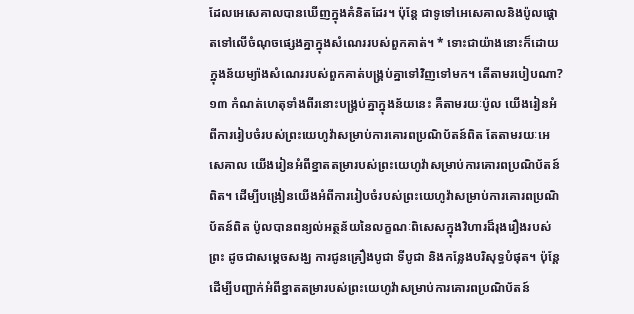ដែលអេសេគាលបានឃើញក្នុងគំនិតដែរ។ ប៉ុន្តែ ជាទូទៅអេសេគាលនិងប៉ូលផ្ដោតទៅលើចំណុចផ្សេងគ្នាក្នុងសំណេររបស់ពួកគាត់។ * ទោះជាយ៉ាងនោះក៏ដោយ ក្នុងន័យម្យ៉ាងសំណេររបស់ពួកគាត់បង្គ្រប់គ្នាទៅវិញទៅមក។ តើតាមរបៀបណា?
១៣ កំណត់ហេតុទាំងពីរនោះបង្គ្រប់គ្នាក្នុងន័យនេះ គឺតាមរយៈប៉ូល យើងរៀនអំពីការរៀបចំរបស់ព្រះយេហូវ៉ាសម្រាប់ការគោរពប្រណិប័តន៍ពិត តែតាមរយៈអេសេគាល យើងរៀនអំពីខ្នាតតម្រារបស់ព្រះយេហូវ៉ាសម្រាប់ការគោរពប្រណិប័តន៍ពិត។ ដើម្បីបង្រៀនយើងអំពីការរៀបចំរបស់ព្រះយេហូវ៉ាសម្រាប់ការគោរពប្រណិប័តន៍ពិត ប៉ូលបានពន្យល់អត្ថន័យនៃលក្ខណៈពិសេសក្នុងវិហារដ៏រុងរឿងរបស់ព្រះ ដូចជាសម្ដេចសង្ឃ ការជូនគ្រឿងបូជា ទីបូជា និងកន្លែងបរិសុទ្ធបំផុត។ ប៉ុន្តែ ដើម្បីបញ្ជាក់អំពីខ្នាតតម្រារបស់ព្រះយេហូវ៉ាសម្រាប់ការគោរពប្រណិប័តន៍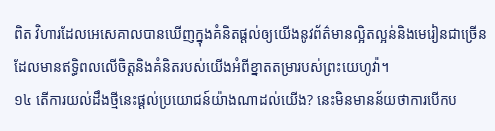ពិត វិហារដែលអេសេគាលបានឃើញក្នុងគំនិតផ្ដល់ឲ្យយើងនូវព័ត៌មានល្អិតល្អន់និងមេរៀនជាច្រើន ដែលមានឥទ្ធិពលលើចិត្តនិងគំនិតរបស់យើងអំពីខ្នាតតម្រារបស់ព្រះយេហូវ៉ា។
១៤ តើការយល់ដឹងថ្មីនេះផ្ដល់ប្រយោជន៍យ៉ាងណាដល់យើង? នេះមិនមានន័យថាការបើកប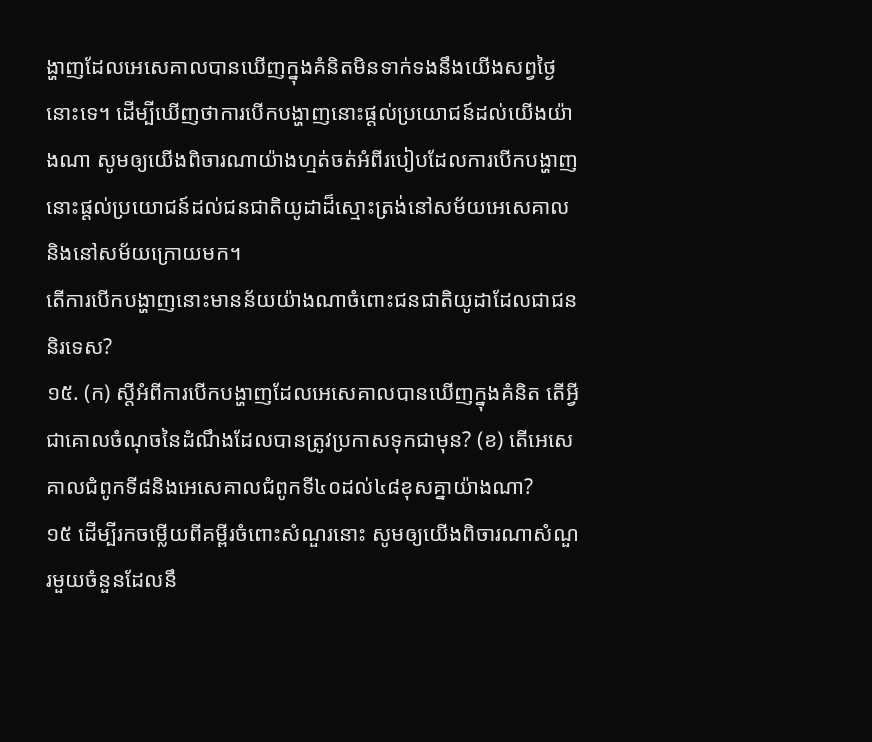ង្ហាញដែលអេសេគាលបានឃើញក្នុងគំនិតមិនទាក់ទងនឹងយើងសព្វថ្ងៃនោះទេ។ ដើម្បីឃើញថាការបើកបង្ហាញនោះផ្ដល់ប្រយោជន៍ដល់យើងយ៉ាងណា សូមឲ្យយើងពិចារណាយ៉ាងហ្មត់ចត់អំពីរបៀបដែលការបើកបង្ហាញនោះផ្ដល់ប្រយោជន៍ដល់ជនជាតិយូដាដ៏ស្មោះត្រង់នៅសម័យអេសេគាល និងនៅសម័យក្រោយមក។
តើការបើកបង្ហាញនោះមានន័យយ៉ាងណាចំពោះជនជាតិយូដាដែលជាជននិរទេស?
១៥. (ក) ស្ដីអំពីការបើកបង្ហាញដែលអេសេគាលបានឃើញក្នុងគំនិត តើអ្វីជាគោលចំណុចនៃដំណឹងដែលបានត្រូវប្រកាសទុកជាមុន? (ខ) តើអេសេគាលជំពូកទី៨និងអេសេគាលជំពូកទី៤០ដល់៤៨ខុសគ្នាយ៉ាងណា?
១៥ ដើម្បីរកចម្លើយពីគម្ពីរចំពោះសំណួរនោះ សូមឲ្យយើងពិចារណាសំណួរមួយចំនួនដែលនឹ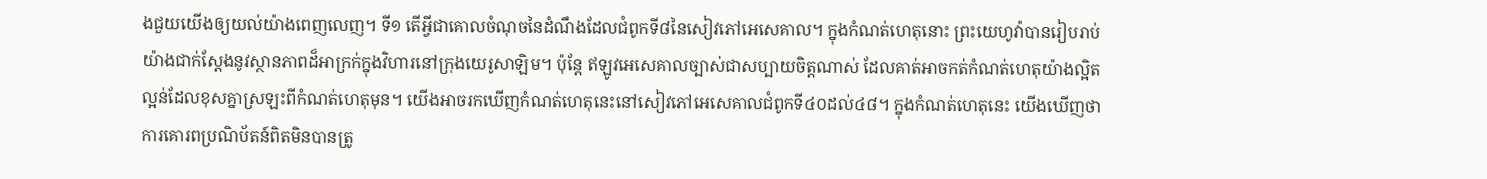ងជួយយើងឲ្យយល់យ៉ាងពេញលេញ។ ទី១ តើអ្វីជាគោលចំណុចនៃដំណឹងដែលជំពូកទី៨នៃសៀវភៅអេសេគាល។ ក្នុងកំណត់ហេតុនោះ ព្រះយេហូវ៉ាបានរៀបរាប់យ៉ាងជាក់ស្ដែងនូវស្ថានភាពដ៏អាក្រក់ក្នុងវិហារនៅក្រុងយេរូសាឡិម។ ប៉ុន្តែ ឥឡូវអេសេគាលច្បាស់ជាសប្បាយចិត្តណាស់ ដែលគាត់អាចកត់កំណត់ហេតុយ៉ាងល្អិតល្អន់ដែលខុសគ្នាស្រឡះពីកំណត់ហេតុមុន។ យើងអាចរកឃើញកំណត់ហេតុនេះនៅសៀវភៅអេសេគាលជំពូកទី៤០ដល់៤៨។ ក្នុងកំណត់ហេតុនេះ យើងឃើញថាការគោរពប្រណិប័តន៍ពិតមិនបានត្រូ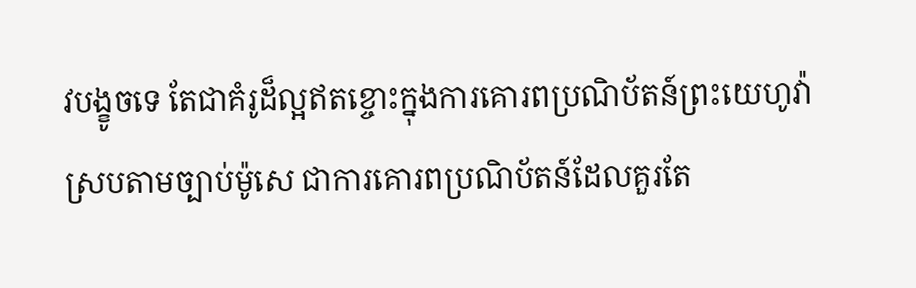វបង្ខូចទេ តែជាគំរូដ៏ល្អឥតខ្ចោះក្នុងការគោរពប្រណិប័តន៍ព្រះយេហូវ៉ាស្របតាមច្បាប់ម៉ូសេ ជាការគោរពប្រណិប័តន៍ដែលគួរតែ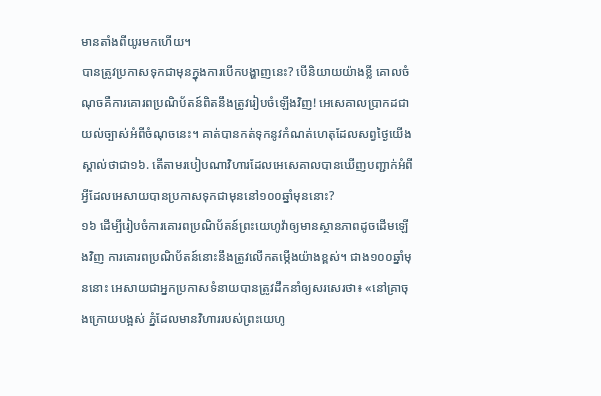មានតាំងពីយូរមកហើយ។
បានត្រូវប្រកាសទុកជាមុនក្នុងការបើកបង្ហាញនេះ? បើនិយាយយ៉ាងខ្លី គោលចំណុចគឺការគោរពប្រណិប័តន៍ពិតនឹងត្រូវរៀបចំឡើងវិញ! អេសេគាលប្រាកដជាយល់ច្បាស់អំពីចំណុចនេះ។ គាត់បានកត់ទុកនូវកំណត់ហេតុដែលសព្វថ្ងៃយើងស្គាល់ថាជា១៦. តើតាមរបៀបណាវិហារដែលអេសេគាលបានឃើញបញ្ជាក់អំពីអ្វីដែលអេសាយបានប្រកាសទុកជាមុននៅ១០០ឆ្នាំមុននោះ?
១៦ ដើម្បីរៀបចំការគោរពប្រណិប័តន៍ព្រះយេហូវ៉ាឲ្យមានស្ថានភាពដូចដើមឡើងវិញ ការគោរពប្រណិប័តន៍នោះនឹងត្រូវលើកតម្កើងយ៉ាងខ្ពស់។ ជាង១០០ឆ្នាំមុននោះ អេសាយជាអ្នកប្រកាសទំនាយបានត្រូវដឹកនាំឲ្យសរសេរថា៖ «នៅគ្រាចុងក្រោយបង្អស់ ភ្នំដែលមានវិហាររបស់ព្រះយេហូ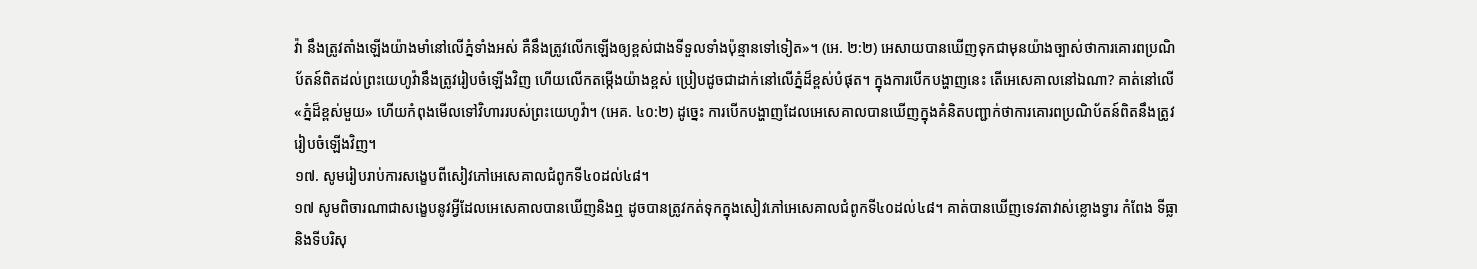វ៉ា នឹងត្រូវតាំងឡើងយ៉ាងមាំនៅលើភ្នំទាំងអស់ គឺនឹងត្រូវលើកឡើងឲ្យខ្ពស់ជាងទីទួលទាំងប៉ុន្មានទៅទៀត»។ (អេ. ២:២) អេសាយបានឃើញទុកជាមុនយ៉ាងច្បាស់ថាការគោរពប្រណិប័តន៍ពិតដល់ព្រះយេហូវ៉ានឹងត្រូវរៀបចំឡើងវិញ ហើយលើកតម្កើងយ៉ាងខ្ពស់ ប្រៀបដូចជាដាក់នៅលើភ្នំដ៏ខ្ពស់បំផុត។ ក្នុងការបើកបង្ហាញនេះ តើអេសេគាលនៅឯណា? គាត់នៅលើ«ភ្នំដ៏ខ្ពស់មួយ» ហើយកំពុងមើលទៅវិហាររបស់ព្រះយេហូវ៉ា។ (អេគ. ៤០:២) ដូច្នេះ ការបើកបង្ហាញដែលអេសេគាលបានឃើញក្នុងគំនិតបញ្ជាក់ថាការគោរពប្រណិប័តន៍ពិតនឹងត្រូវរៀបចំឡើងវិញ។
១៧. សូមរៀបរាប់ការសង្ខេបពីសៀវភៅអេសេគាលជំពូកទី៤០ដល់៤៨។
១៧ សូមពិចារណាជាសង្ខេបនូវអ្វីដែលអេសេគាលបានឃើញនិងឮ ដូចបានត្រូវកត់ទុកក្នុងសៀវភៅអេសេគាលជំពូកទី៤០ដល់៤៨។ គាត់បានឃើញទេវតាវាស់ខ្លោងទ្វារ កំពែង ទីធ្លា និងទីបរិសុ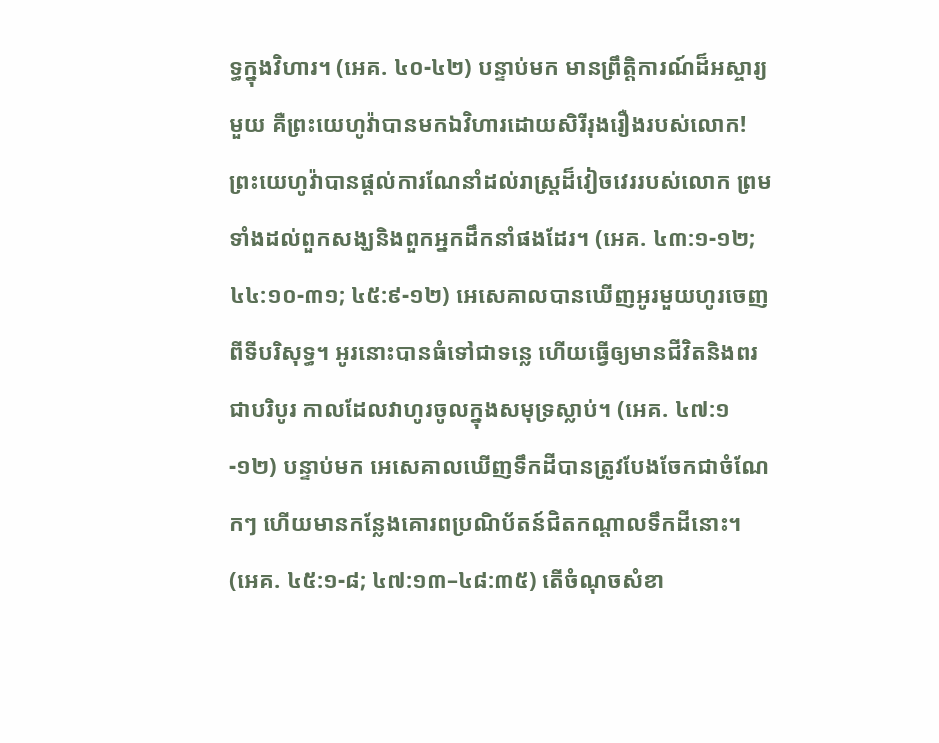ទ្ធក្នុងវិហារ។ (អេគ. ៤០-៤២) បន្ទាប់មក មានព្រឹត្តិការណ៍ដ៏អស្ចារ្យមួយ គឺព្រះយេហូវ៉ាបានមកឯវិហារដោយសិរីរុងរឿងរបស់លោក! ព្រះយេហូវ៉ាបានផ្ដល់ការណែនាំដល់រាស្ត្រដ៏វៀចវេររបស់លោក ព្រមទាំងដល់ពួកសង្ឃនិងពួកអ្នកដឹកនាំផងដែរ។ (អេគ. ៤៣:១-១២; ៤៤:១០-៣១; ៤៥:៩-១២) អេសេគាលបានឃើញអូរមួយហូរចេញពីទីបរិសុទ្ធ។ អូរនោះបានធំទៅជាទន្លេ ហើយធ្វើឲ្យមានជីវិតនិងពរជាបរិបូរ កាលដែលវាហូរចូលក្នុងសមុទ្រស្លាប់។ (អេគ. ៤៧:១-១២) បន្ទាប់មក អេសេគាលឃើញទឹកដីបានត្រូវបែងចែកជាចំណែកៗ ហើយមានកន្លែងគោរពប្រណិប័តន៍ជិតកណ្ដាលទឹកដីនោះ។ (អេគ. ៤៥:១-៨; ៤៧:១៣–៤៨:៣៥) តើចំណុចសំខា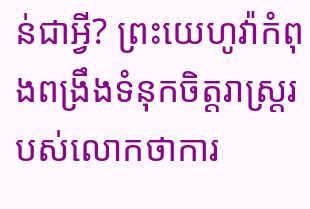ន់ជាអ្វី? ព្រះយេហូវ៉ាកំពុងពង្រឹងទំនុកចិត្តរាស្ត្ររបស់លោកថាការ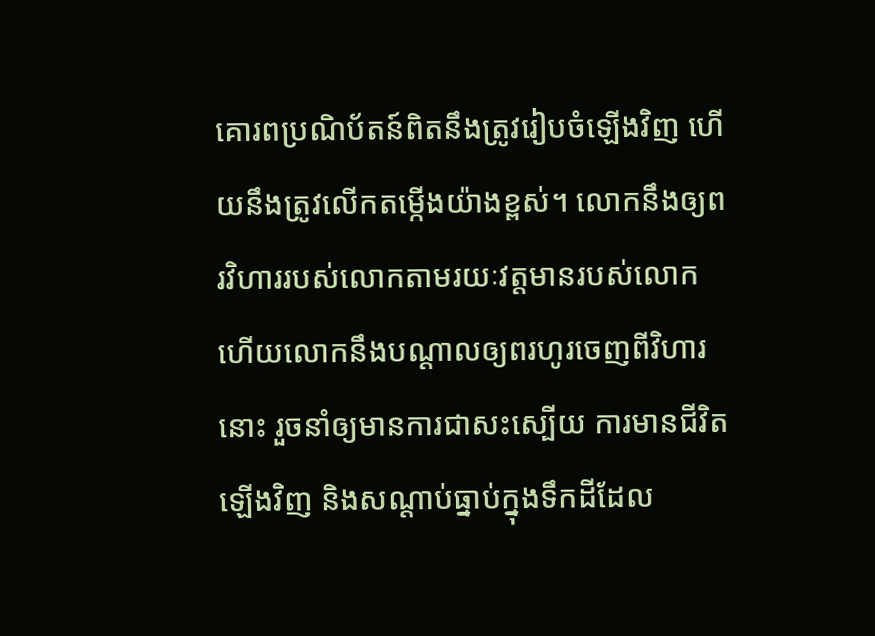គោរពប្រណិប័តន៍ពិតនឹងត្រូវរៀបចំឡើងវិញ ហើយនឹងត្រូវលើកតម្កើងយ៉ាងខ្ពស់។ លោកនឹងឲ្យពរវិហាររបស់លោកតាមរយៈវត្តមានរបស់លោក ហើយលោកនឹងបណ្ដាលឲ្យពរហូរចេញពីវិហារនោះ រួចនាំឲ្យមានការជាសះស្បើយ ការមានជីវិតឡើងវិញ និងសណ្ដាប់ធ្នាប់ក្នុងទឹកដីដែល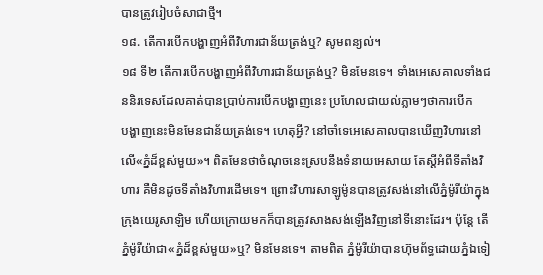បានត្រូវរៀបចំសាជាថ្មី។
១៨. តើការបើកបង្ហាញអំពីវិហារជាន័យត្រង់ឬ? សូមពន្យល់។
១៨ ទី២ តើការបើកបង្ហាញអំពីវិហារជាន័យត្រង់ឬ? មិនមែនទេ។ ទាំងអេសេគាលទាំងជននិរទេសដែលគាត់បានប្រាប់ការបើកបង្ហាញនេះ ប្រហែលជាយល់ភ្លាមៗថាការបើក
បង្ហាញនេះមិនមែនជាន័យត្រង់ទេ។ ហេតុអ្វី? នៅចាំទេអេសេគាលបានឃើញវិហារនៅលើ«ភ្នំដ៏ខ្ពស់មួយ»។ ពិតមែនថាចំណុចនេះស្របនឹងទំនាយអេសាយ តែស្ដីអំពីទីតាំងវិហារ គឺមិនដូចទីតាំងវិហារដើមទេ។ ព្រោះវិហារសាឡូម៉ូនបានត្រូវសង់នៅលើភ្នំម៉ូរីយ៉ាក្នុងក្រុងយេរូសាឡិម ហើយក្រោយមកក៏បានត្រូវសាងសង់ឡើងវិញនៅទីនោះដែរ។ ប៉ុន្តែ តើភ្នំម៉ូរីយ៉ាជា«ភ្នំដ៏ខ្ពស់មួយ»ឬ? មិនមែនទេ។ តាមពិត ភ្នំម៉ូរីយ៉ាបានហ៊ុមព័ទ្ធដោយភ្នំឯទៀ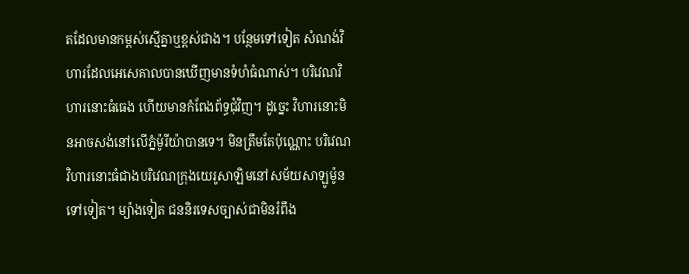តដែលមានកម្ពស់ស្មើគ្នាឬខ្ពស់ជាង។ បន្ថែមទៅទៀត សំណង់វិហារដែលអេសេគាលបានឃើញមានទំហំធំណាស់។ បរិវេណវិហារនោះធំធេង ហើយមានកំពែងព័ទ្ធជុំវិញ។ ដូច្នេះ វិហារនោះមិនអាចសង់នៅលើភ្នំម៉ូរីយ៉ាបានទេ។ មិនត្រឹមតែប៉ុណ្ណោះ បរិវេណវិហារនោះធំជាងបរិវេណក្រុងយេរូសាឡិមនៅសម័យសាឡូម៉ូនទៅទៀត។ ម្យ៉ាងទៀត ជននិរទេសច្បាស់ជាមិនរំពឹង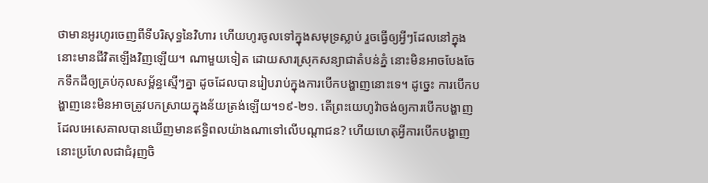ថាមានអូរហូរចេញពីទីបរិសុទ្ធនៃវិហារ ហើយហូរចូលទៅក្នុងសមុទ្រស្លាប់ រួចធ្វើឲ្យអ្វីៗដែលនៅក្នុងនោះមានជីវិតឡើងវិញឡើយ។ ណាមួយទៀត ដោយសារស្រុកសន្យាជាតំបន់ភ្នំ នោះមិនអាចបែងចែកទឹកដីឲ្យគ្រប់កុលសម្ព័ន្ធស្មើៗគ្នា ដូចដែលបានរៀបរាប់ក្នុងការបើកបង្ហាញនោះទេ។ ដូច្នេះ ការបើកបង្ហាញនេះមិនអាចត្រូវបកស្រាយក្នុងន័យត្រង់ឡើយ។១៩-២១. តើព្រះយេហូវ៉ាចង់ឲ្យការបើកបង្ហាញដែលអេសេគាលបានឃើញមានឥទ្ធិពលយ៉ាងណាទៅលើបណ្ដាជន? ហើយហេតុអ្វីការបើកបង្ហាញនោះប្រហែលជាជំរុញចិ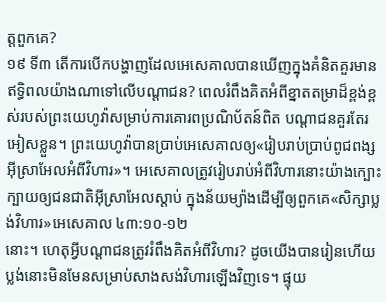ត្តពួកគេ?
១៩ ទី៣ តើការបើកបង្ហាញដែលអេសេគាលបានឃើញក្នុងគំនិតគួរមានឥទ្ធិពលយ៉ាងណាទៅលើបណ្ដាជន? ពេលរំពឹងគិតអំពីខ្នាតតម្រាដ៏ខ្ពង់ខ្ពស់របស់ព្រះយេហូវ៉ាសម្រាប់ការគោរពប្រណិប័តន៍ពិត បណ្ដាជនគួរតែរអៀសខ្លួន។ ព្រះយេហូវ៉ាបានប្រាប់អេសេគាលឲ្យ«រៀបរាប់ប្រាប់ពូជពង្សអ៊ីស្រាអែលអំពីវិហារ»។ អេសេគាលត្រូវរៀបរាប់អំពីវិហារនោះយ៉ាងក្បោះក្បាយឲ្យជនជាតិអ៊ីស្រាអែលស្ដាប់ ក្នុងន័យម្យ៉ាងដើម្បីឲ្យពួកគេ«សិក្សាប្លង់វិហារ»អេសេគាល ៤៣:១០-១២
នោះ។ ហេតុអ្វីបណ្ដាជនត្រូវរំពឹងគិតអំពីវិហារ? ដូចយើងបានរៀនហើយ ប្លង់នោះមិនមែនសម្រាប់សាងសង់វិហារឡើងវិញទេ។ ផ្ទុយ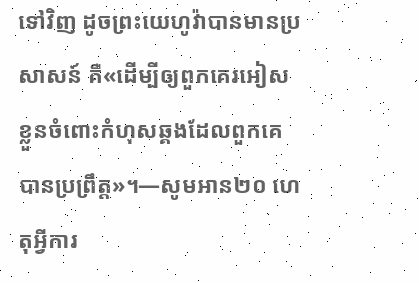ទៅវិញ ដូចព្រះយេហូវ៉ាបានមានប្រសាសន៍ គឺ«ដើម្បីឲ្យពួកគេរអៀសខ្លួនចំពោះកំហុសឆ្គងដែលពួកគេបានប្រព្រឹត្ត»។—សូមអាន២០ ហេតុអ្វីការ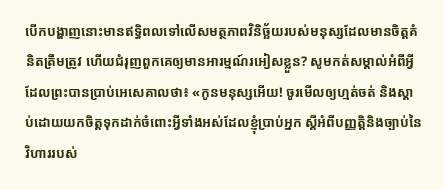បើកបង្ហាញនោះមានឥទ្ធិពលទៅលើសមត្ថភាពវិនិច្ឆ័យរបស់មនុស្សដែលមានចិត្តគំនិតត្រឹមត្រូវ ហើយជំរុញពួកគេឲ្យមានអារម្មណ៍រអៀសខ្លួន? សូមកត់សម្គាល់អំពីអ្វីដែលព្រះបានប្រាប់អេសេគាលថា៖ «កូនមនុស្សអើយ! ចូរមើលឲ្យហ្មត់ចត់ និងស្ដាប់ដោយយកចិត្តទុកដាក់ចំពោះអ្វីទាំងអស់ដែលខ្ញុំប្រាប់អ្នក ស្ដីអំពីបញ្ញត្តិនិងច្បាប់នៃវិហាររបស់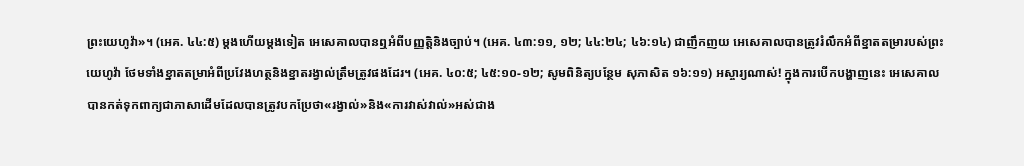ព្រះយេហូវ៉ា»។ (អេគ. ៤៤:៥) ម្ដងហើយម្ដងទៀត អេសេគាលបានឮអំពីបញ្ញត្តិនិងច្បាប់។ (អេគ. ៤៣:១១, ១២; ៤៤:២៤; ៤៦:១៤) ជាញឹកញយ អេសេគាលបានត្រូវរំលឹកអំពីខ្នាតតម្រារបស់ព្រះយេហូវ៉ា ថែមទាំងខ្នាតតម្រាអំពីប្រវែងហត្ថនិងខ្នាតរង្វាល់ត្រឹមត្រូវផងដែរ។ (អេគ. ៤០:៥; ៤៥:១០-១២; សូមពិនិត្យបន្ថែម សុភាសិត ១៦:១១) អស្ចារ្យណាស់! ក្នុងការបើកបង្ហាញនេះ អេសេគាលបានកត់ទុកពាក្យជាភាសាដើមដែលបានត្រូវបកប្រែថា«រង្វាល់»និង«ការវាស់វាល់»អស់ជាង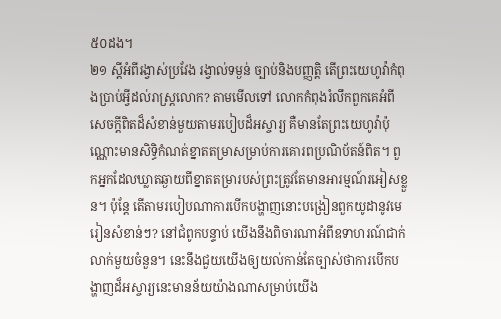៥០ដង។
២១ ស្ដីអំពីរង្វាស់ប្រវែង រង្វាល់ទម្ងន់ ច្បាប់និងបញ្ញត្តិ តើព្រះយេហូវ៉ាកំពុងប្រាប់អ្វីដល់រាស្ត្រលោក? តាមមើលទៅ លោកកំពុងរំលឹកពួកគេអំពីសេចក្ដីពិតដ៏សំខាន់មួយតាមរបៀបដ៏អស្ចារ្យ គឺមានតែព្រះយេហូវ៉ាប៉ុណ្ណោះមានសិទ្ធិកំណត់ខ្នាតតម្រាសម្រាប់ការគោរពប្រណិប័តន៍ពិត។ ពួកអ្នកដែលឃ្លាតឆ្ងាយពីខ្នាតតម្រារបស់ព្រះត្រូវតែមានអារម្មណ៍រអៀសខ្លួន។ ប៉ុន្តែ តើតាមរបៀបណាការបើកបង្ហាញនោះបង្រៀនពួកយូដានូវមេរៀនសំខាន់ៗ? នៅជំពូកបន្ទាប់ យើងនឹងពិចារណាអំពីឧទាហរណ៍ជាក់លាក់មួយចំនួន។ នេះនឹងជួយយើងឲ្យយល់កាន់តែច្បាស់ថាការបើកបង្ហាញដ៏អស្ចារ្យនេះមានន័យយ៉ាងណាសម្រាប់យើង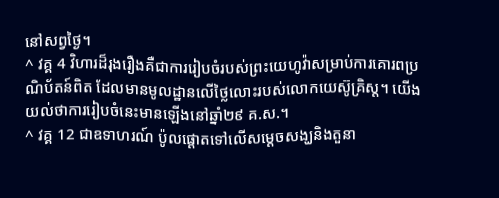នៅសព្វថ្ងៃ។
^ វគ្គ 4 វិហារដ៏រុងរឿងគឺជាការរៀបចំរបស់ព្រះយេហូវ៉ាសម្រាប់ការគោរពប្រណិប័តន៍ពិត ដែលមានមូលដ្ឋានលើថ្លៃលោះរបស់លោកយេស៊ូគ្រិស្ត។ យើងយល់ថាការរៀបចំនេះមានឡើងនៅឆ្នាំ២៩ គ.ស.។
^ វគ្គ 12 ជាឧទាហរណ៍ ប៉ូលផ្ដោតទៅលើសម្ដេចសង្ឃនិងតួនា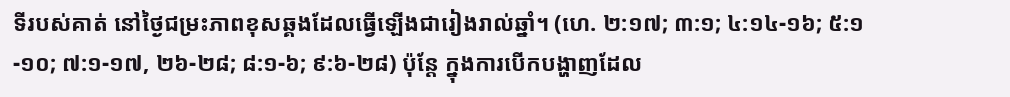ទីរបស់គាត់ នៅថ្ងៃជម្រះភាពខុសឆ្គងដែលធ្វើឡើងជារៀងរាល់ឆ្នាំ។ (ហេ. ២:១៧; ៣:១; ៤:១៤-១៦; ៥:១-១០; ៧:១-១៧, ២៦-២៨; ៨:១-៦; ៩:៦-២៨) ប៉ុន្តែ ក្នុងការបើកបង្ហាញដែល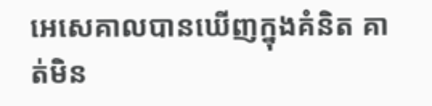អេសេគាលបានឃើញក្នុងគំនិត គាត់មិន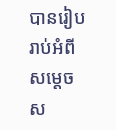បានរៀបរាប់អំពីសម្ដេចស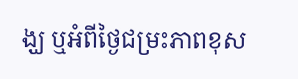ង្ឃ ឬអំពីថ្ងៃជម្រះភាពខុស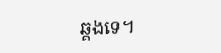ឆ្គងទេ។